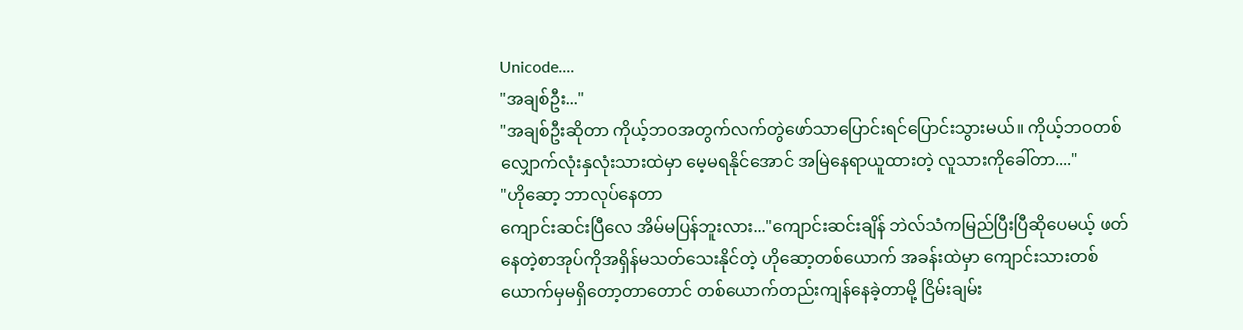Unicode....
"အချစ်ဦး..."
"အချစ်ဦးဆိုတာ ကိုယ့်ဘဝအတွက်လက်တွဲဖော်သာပြောင်းရင်ပြောင်းသွားမယ်။ ကိုယ့်ဘဝတစ်လျှောက်လုံးနှလုံးသားထဲမှာ မေ့မရနိုင်အောင် အမြဲနေရာယူထားတဲ့ လူသားကိုခေါ်တာ...."
"ဟိုဆော့ ဘာလုပ်နေတာ
ကျောင်းဆင်းပြီလေ အိမ်မပြန်ဘူးလား..."ကျောင်းဆင်းချိန် ဘဲလ်သံကမြည်ပြီးပြီဆိုပေမယ့် ဖတ်နေတဲ့စာအုပ်ကိုအရှိန်မသတ်သေးနိုင်တဲ့ ဟိုဆော့တစ်ယောက် အခန်းထဲမှာ ကျောင်းသားတစ်ယောက်မှမရှိတော့တာတောင် တစ်ယောက်တည်းကျန်နေခဲ့တာမို့ ငြိမ်းချမ်း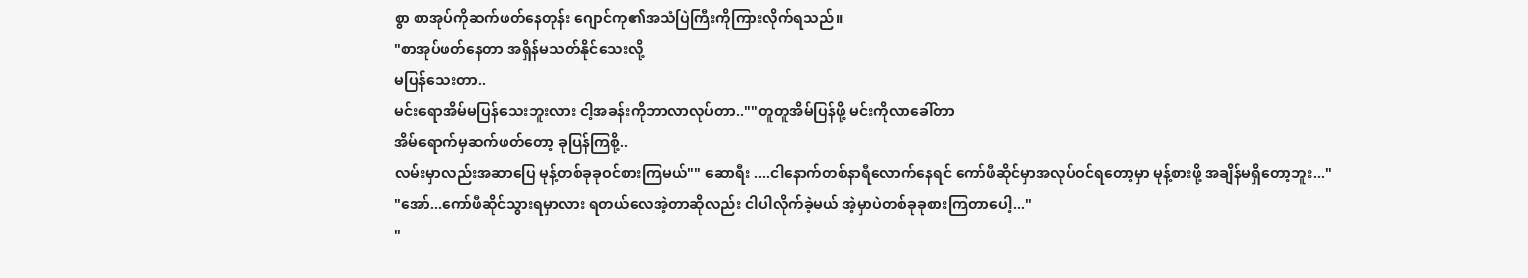စွာ စာအုပ်ကိုဆက်ဖတ်နေတုန်း ဂျောင်ကု၏အသံပြဲကြီးကိုကြားလိုက်ရသည်။
"စာအုပ်ဖတ်နေတာ အရှိန်မသတ်နိုင်သေးလို့
မပြန်သေးတာ..
မင်းရောအိမ်မပြန်သေးဘူးလား ငါ့အခန်းကိုဘာလာလုပ်တာ..""တူတူအိမ်ပြန်ဖို့ မင်းကိုလာခေါ်တာ
အိမ်ရောက်မှဆက်ဖတ်တော့ ခုပြန်ကြစို့..
လမ်းမှာလည်းအဆာပြေ မုန့်တစ်ခုခုဝင်စားကြမယ်"" ဆောရီး ....ငါနောက်တစ်နာရီလောက်နေရင် ကော်ဖီဆိုင်မှာအလုပ်ဝင်ရတော့မှာ မုန့်စားဖို့ အချိန်မရှိတော့ဘူး..."
"အော်...ကော်ဖီဆိုင်သွားရမှာလား ရတယ်လေအဲ့တာဆိုလည်း ငါပါလိုက်ခဲ့မယ် အဲ့မှာပဲတစ်ခုခုစားကြတာပေါ့..."
"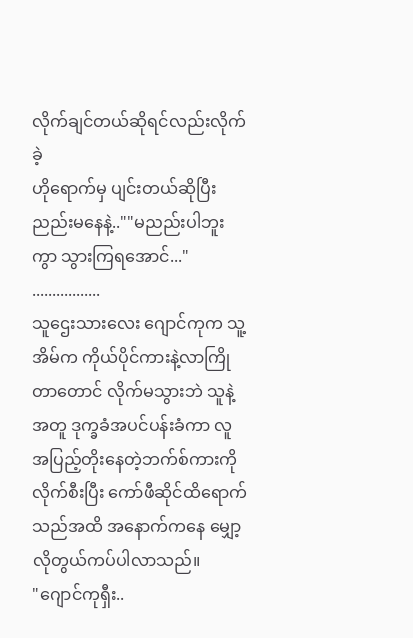လိုက်ချင်တယ်ဆိုရင်လည်းလိုက်ခဲ့
ဟိုရောက်မှ ပျင်းတယ်ဆိုပြီး ညည်းမနေနဲ့..""မညည်းပါဘူးကွာ သွားကြရအောင်..."
.................
သူဌေးသားလေး ဂျောင်ကုက သူ့အိမ်က ကိုယ်ပိုင်ကားနဲ့လာကြိုတာတောင် လိုက်မသွားဘဲ သူနဲ့အတူ ဒုက္ခခံအပင်ပန်းခံကာ လူအပြည့်တိုးနေတဲ့ဘက်စ်ကားကိုလိုက်စီးပြီး ကော်ဖီဆိုင်ထိရောက်သည်အထိ အနောက်ကနေ မျှော့လိုတွယ်ကပ်ပါလာသည်။
"ဂျောင်ကုရှီး..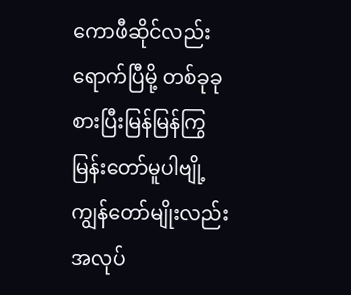ကောဖီဆိုင်လည်းရောက်ပြီမို့ တစ်ခုခုစားပြီးမြန်မြန်ကြွမြန်းတော်မူပါဗျို့ ကျွန်တော်မျိုးလည်းအလုပ်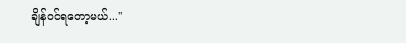ချိန်ဝင်ရတော့မယ်..."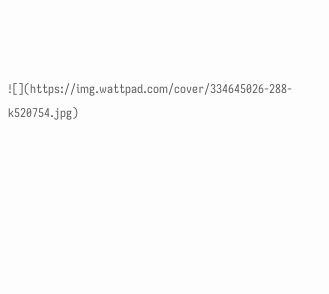![](https://img.wattpad.com/cover/334645026-288-k520754.jpg)